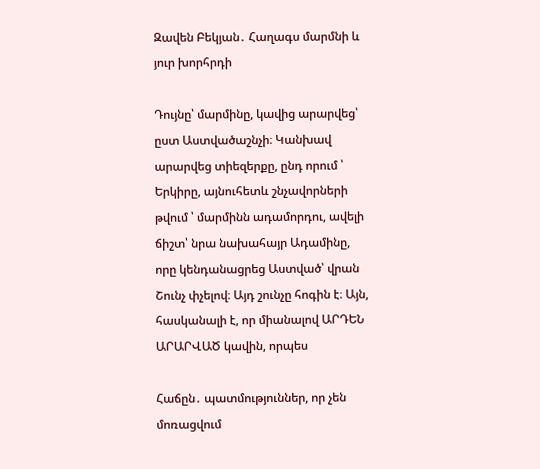Զավեն Բեկյան․ Հաղագս մարմնի և յուր խորհրդի

Դույնը՝ մարմինը, կավից արարվեց՝ ըստ Աստվածաշնչի։ Կանխավ արարվեց տիեզերքը, ընդ որում ՝ Երկիրը, այնուհետև շնչավորների թվում ՝ մարմինն ադամորդու, ավելի ճիշտ՝ նրա նախահայր Ադամինը, որը կենդանացրեց Աստված՝ վրան Շունչ փչելով։ Այդ շունչը հոգին է։ Այն, հասկանալի է, որ միանալով ԱՐԴԵՆ ԱՐԱՐՎԱԾ կավին, որպես

Հաճըն․ պատմություններ, որ չեն մոռացվում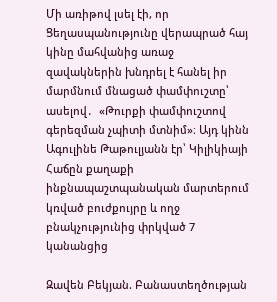Մի առիթով լսել էի, որ Ցեղասպանությունը վերապրած հայ կինը մահվանից առաջ զավակներին խնդրել է հանել իր մարմնում մնացած փամփուշտը՝  ասելով․  «Թուրքի փամփուշտով գերեզման չպիտի մտնիմ»։ Այդ կինն Ագուլինե Թաթուլյանն էր՝ Կիլիկիայի Հաճըն քաղաքի ինքնապաշտպանական մարտերում կռված բուժքույրը և ողջ բնակչությունից փրկված 7 կանանցից

Զավեն Բեկյան. Բանաստեղծության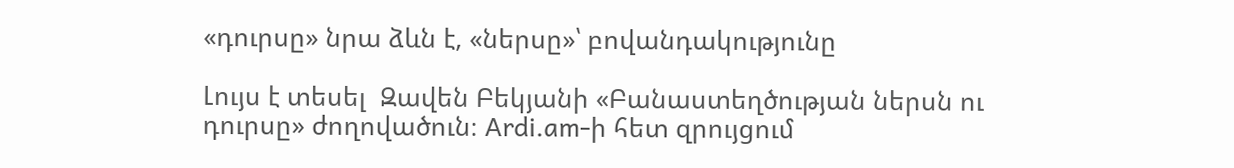«դուրսը» նրա ձևն է, «ներսը»՝ բովանդակությունը

Լույս է տեսել  Զավեն Բեկյանի «Բանաստեղծության ներսն ու դուրսը» ժողովածուն։ Ardi.am-ի հետ զրույցում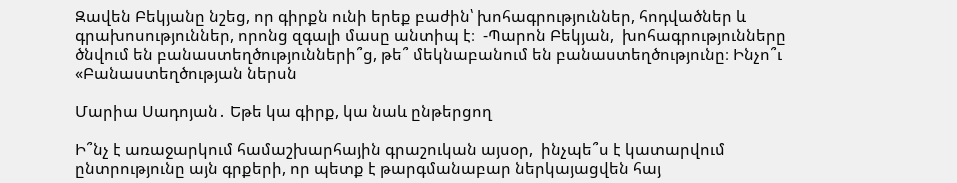Զավեն Բեկյանը նշեց, որ գիրքն ունի երեք բաժին՝ խոհագրություններ, հոդվածներ և գրախոսություններ, որոնց զգալի մասը անտիպ է։  -Պարոն Բեկյան,  խոհագրությունները ծնվում են բանաստեղծությունների՞ց, թե՞ մեկնաբանում են բանաստեղծությունը։ Ինչո՞ւ «Բանաստեղծության ներսն

Մարիա Սադոյան․ Եթե կա գիրք, կա նաև ընթերցող

Ի՞նչ է առաջարկում համաշխարհային գրաշուկան այսօր,  ինչպե՞ս է կատարվում ընտրությունը այն գրքերի, որ պետք է թարգմանաբար ներկայացվեն հայ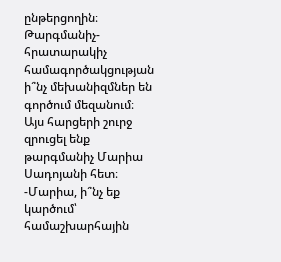ընթերցողին։ Թարգմանիչ-հրատարակիչ համագործակցության ի՞նչ մեխանիզմներ են գործում մեզանում։ Այս հարցերի շուրջ զրուցել ենք թարգմանիչ Մարիա Սադոյանի հետ։ -Մարիա, ի՞նչ եք կարծում՝ համաշխարհային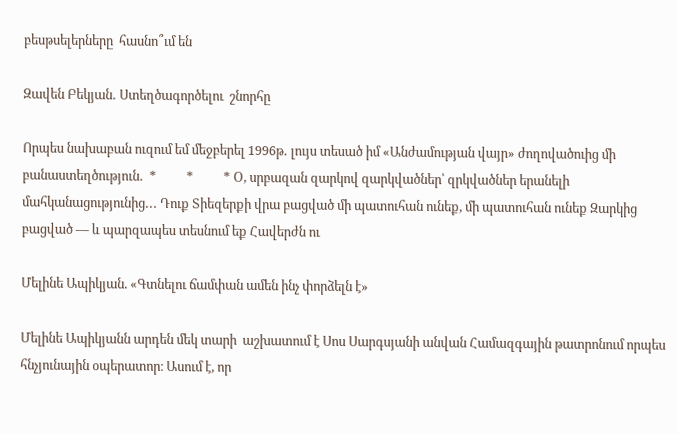բեսթսելերները  հասնո՞ւմ են

Զավեն Բեկյան․ Ստեղծագործելու  շնորհը

Որպես նախաբան ուզում եմ մեջբերել 1996թ․ լույս տեսած իմ «Անժամության վայր» ժողովածուից մի բանաստեղծություն․  *          *          * Օ, սրբազան զարկով զարկվածներ՝ զրկվածներ երանելի մահկանացությունից․․․ Դուք Տիեզերքի վրա բացված մի պատուհան ունեք, մի պատուհան ունեք Զարկից բացված — և պարզապես տեսնում եք Հավերժն ու

Մելինե Ապիկյան. «Գտնելու ճամփան ամեն ինչ փորձելն է»

Մելինե Ապիկյանն արդեն մեկ տարի  աշխատում է Սոս Սարգսյանի անվան Համազգային թատրոնում որպես հնչյունային օպերատոր։ Ասում է, որ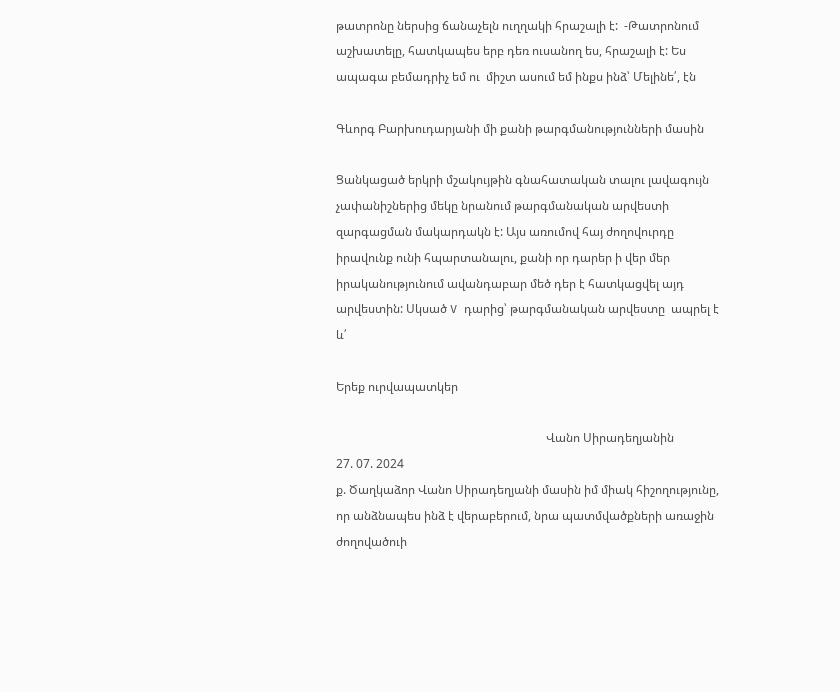թատրոնը ներսից ճանաչելն ուղղակի հրաշալի է:  -Թատրոնում աշխատելը, հատկապես երբ դեռ ուսանող ես, հրաշալի է: Ես  ապագա բեմադրիչ եմ ու  միշտ ասում եմ ինքս ինձ՝ Մելինե՛, էն

Գևորգ Բարխուդարյանի մի քանի թարգմանությունների մասին

Ցանկացած երկրի մշակույթին գնահատական տալու լավագույն չափանիշներից մեկը նրանում թարգմանական արվեստի զարգացման մակարդակն է: Այս առումով հայ ժողովուրդը իրավունք ունի հպարտանալու, քանի որ դարեր ի վեր մեր իրականությունում ավանդաբար մեծ դեր է հատկացվել այդ արվեստին: Սկսած V դարից՝ թարգմանական արվեստը  ապրել է և՛

Երեք ուրվապատկեր

                                                                      Վանո Սիրադեղյանին                                                                                                                                                      27. 07. 2024                                                                                                                                                   ք. Ծաղկաձոր Վանո Սիրադեղյանի մասին իմ միակ հիշողությունը, որ անձնապես ինձ է վերաբերում, նրա պատմվածքների առաջին ժողովածուի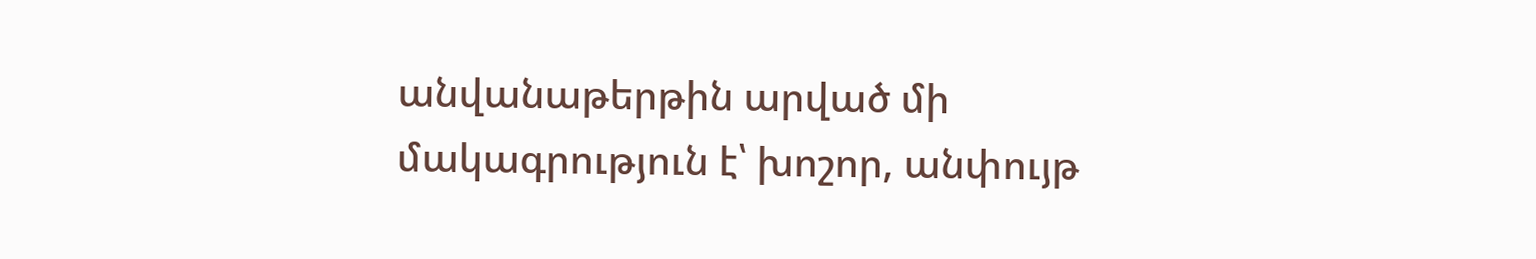անվանաթերթին արված մի մակագրություն է՝ խոշոր, անփույթ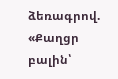ձեռագրով. «Քաղցր բալին՝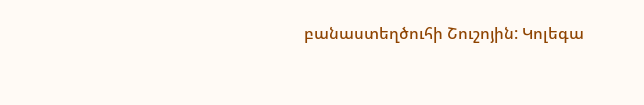բանաստեղծուհի Շուշոյին: Կոլեգա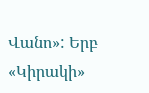Վանո»: Երբ «Կիրակի»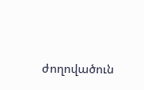ժողովածուն